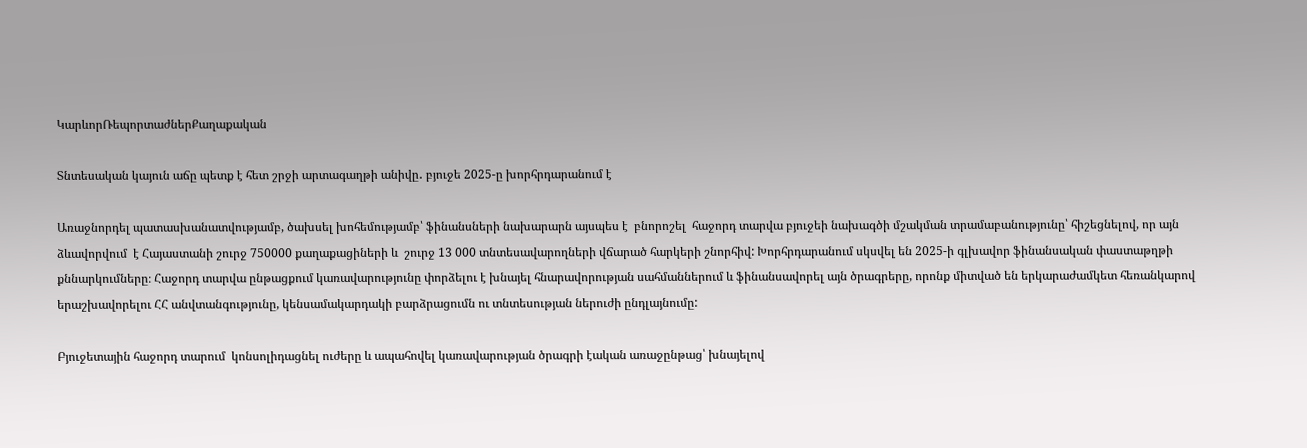ԿարևորՌեպորտաժներՔաղաքական

Տնտեսական կայուն աճը պետք է հետ շրջի արտագաղթի անիվը․ բյուջե 2025-ը խորհրդարանում է

Առաջնորդել պատասխանատվությամբ, ծախսել խոհեմությամբ՝ ֆինանսների նախարարն այսպես է  բնորոշել  հաջորդ տարվա բյուջեի նախագծի մշակման տրամաբանությունը՝ հիշեցնելով, որ այն ձևավորվում  է Հայաստանի շուրջ 750000 քաղաքացիների և  շուրջ 13 000 տնտեսավարողների վճարած հարկերի շնորհիվ: Խորհրդարանում սկսվել են 2025-ի գլխավոր ֆինանսական փաստաթղթի քննարկումները։ Հաջորդ տարվա ընթացքում կառավարությունը փորձելու է խնայել հնարավորության սահմաններում և ֆինանսավորել այն ծրագրերը, որոնք միտված են երկարաժամկետ հեռանկարով երաշխավորելու ՀՀ անվտանգությունը, կենսամակարդակի բարձրացումն ու տնտեսության ներուժի ընդլայնումը:

Բյուջետային հաջորդ տարում  կոնսոլիդացնել ուժերը և ապահովել կառավարության ծրագրի էական առաջընթաց՝ խնայելով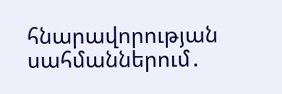հնարավորության սահմաններում․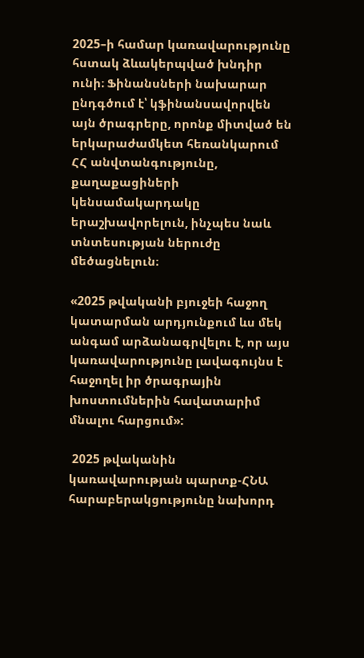2025–ի համար կառավարությունը հստակ ձևակերպված խնդիր ունի։ Ֆինանսների նախարար ընդգծում է՝ կֆինանսավորվեն այն ծրագրերը, որոնք միտված են երկարաժամկետ հեռանկարում ՀՀ անվտանգությունը, քաղաքացիների կենսամակարդակը երաշխավորելուն, ինչպես նաև տնտեսության ներուժը մեծացնելուն։

«2025 թվականի բյուջեի հաջող կատարման արդյունքում ևս մեկ անգամ արձանագրվելու է, որ այս կառավարությունը լավագույնս է հաջողել իր ծրագրային խոստումներին հավատարիմ մնալու հարցում»:

 2025 թվականին կառավարության պարտք-ՀՆԱ հարաբերակցությունը նախորդ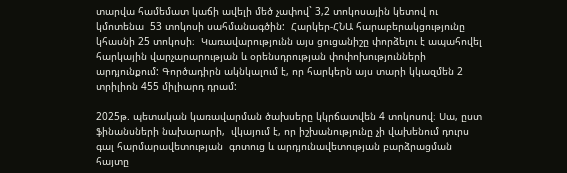տարվա համեմատ կաճի ավելի մեծ չափով` 3,2 տոկոսային կետով ու կմոտենա  53 տոկոսի սահմանագծին:  Հարկեր-ՀՆԱ հարաբերակցությունը կհասնի 25 տոկոսի։  Կառավարությունն այս ցուցանիշը փորձելու է ապահովել հարկային վարչարարության և օրենսդրության փոփոխությունների արդյունքում: Գործադիրն ակնկալում է, որ հարկերն այս տարի կկազմեն 2 տրիլիոն 455 միլիարդ դրամ:

2025թ. պետական կառավարման ծախսերը կկրճատվեն 4 տոկոսով։ Սա, ըստ ֆինանսների նախարարի,  վկայում է, որ իշխանությունը չի վախենում դուրս գալ հարմարավետության  գոտուց և արդյունավետության բարձրացման հայտը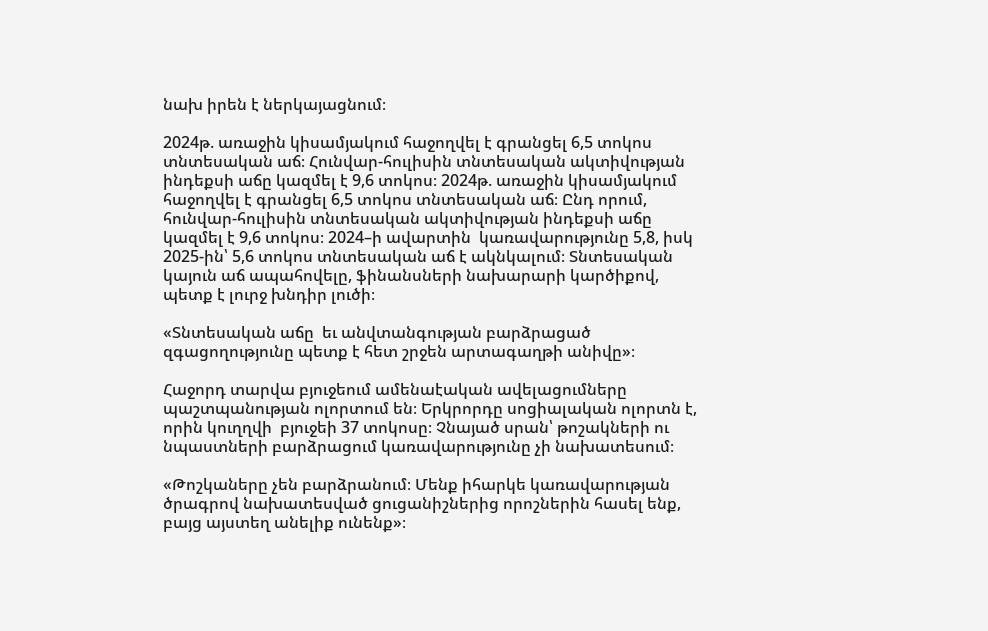նախ իրեն է ներկայացնում։

2024թ. առաջին կիսամյակում հաջողվել է գրանցել 6,5 տոկոս տնտեսական աճ։ Հունվար-հուլիսին տնտեսական ակտիվության ինդեքսի աճը կազմել է 9,6 տոկոս։ 2024թ. առաջին կիսամյակում հաջողվել է գրանցել 6,5 տոկոս տնտեսական աճ։ Ընդ որում, հունվար-հուլիսին տնտեսական ակտիվության ինդեքսի աճը կազմել է 9,6 տոկոս։ 2024–ի ավարտին  կառավարությունը 5,8, իսկ 2025-ին՝ 5,6 տոկոս տնտեսական աճ է ակնկալում։ Տնտեսական կայուն աճ ապահովելը, ֆինանսների նախարարի կարծիքով, պետք է լուրջ խնդիր լուծի։

«Տնտեսական աճը  եւ անվտանգության բարձրացած զգացողությունը պետք է հետ շրջեն արտագաղթի անիվը»։

Հաջորդ տարվա բյուջեում ամենաէական ավելացումները պաշտպանության ոլորտում են։ Երկրորդը սոցիալական ոլորտն է, որին կուղղվի  բյուջեի 37 տոկոսը։ Չնայած սրան՝ թոշակների ու նպաստների բարձրացում կառավարությունը չի նախատեսում։

«Թոշկաները չեն բարձրանում։ Մենք իհարկե կառավարության ծրագրով նախատեսված ցուցանիշներից որոշներին հասել ենք, բայց այստեղ անելիք ունենք»։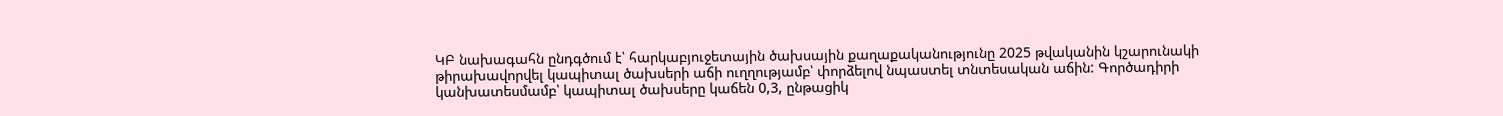ԿԲ նախագահն ընդգծում է՝ հարկաբյուջետային ծախսային քաղաքականությունը 2025 թվականին կշարունակի  թիրախավորվել կապիտալ ծախսերի աճի ուղղությամբ՝ փորձելով նպաստել տնտեսական աճին: Գործադիրի կանխատեսմամբ՝ կապիտալ ծախսերը կաճեն 0,3, ընթացիկ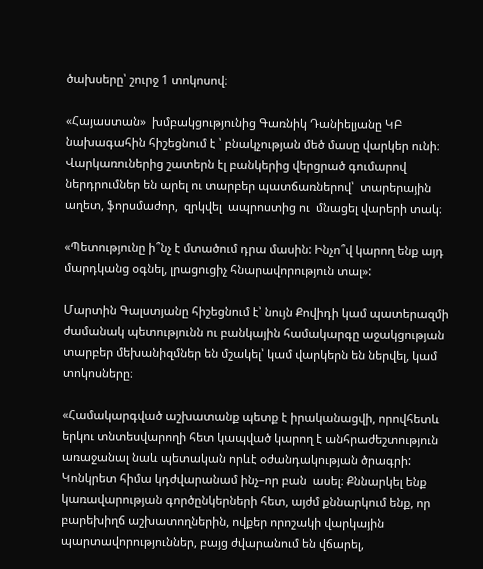ծախսերը՝ շուրջ 1 տոկոսով։

«Հայաստան»  խմբակցությունից Գառնիկ Դանիելյանը ԿԲ նախագահին հիշեցնում է ՝ բնակչության մեծ մասը վարկեր ունի։ Վարկառուներից շատերն էլ բանկերից վերցրած գումարով ներդրումներ են արել ու տարբեր պատճառներով՝  տարերային աղետ, ֆորսմաժոր,  զրկվել  ապրոստից ու  մնացել վարերի տակ։

«Պետությունը ի՞նչ է մտածում դրա մասին: Ինչո՞վ կարող ենք այդ մարդկանց օգնել, լրացուցիչ հնարավորություն տալ»:

Մարտին Գալստյանը հիշեցնում է՝ նույն Քովիդի կամ պատերազմի ժամանակ պետությունն ու բանկային համակարգը աջակցության տարբեր մեխանիզմներ են մշակել՝ կամ վարկերն են ներվել, կամ տոկոսները։

«Համակարգված աշխատանք պետք է իրականացվի, որովհետև երկու տնտեսվարողի հետ կապված կարող է անհրաժեշտություն առաջանալ նաև պետական որևէ օժանդակության ծրագրի: Կոնկրետ հիմա կդժվարանամ ինչ–որ բան  ասել։ Քննարկել ենք կառավարության գործընկերների հետ, այժմ քննարկում ենք, որ    բարեխիղճ աշխատողներին, ովքեր որոշակի վարկային պարտավորություններ, բայց ժվարանում են վճարել,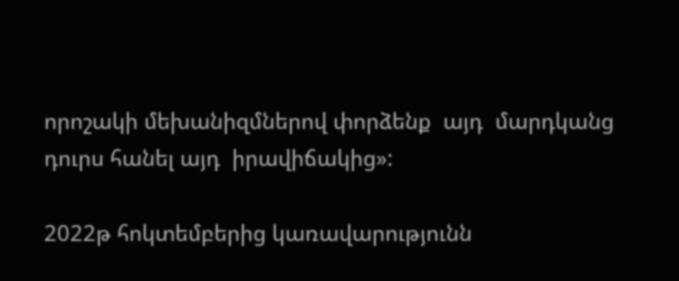որոշակի մեխանիզմներով փորձենք  այդ  մարդկանց դուրս հանել այդ  իրավիճակից»:

2022թ հոկտեմբերից կառավարությունն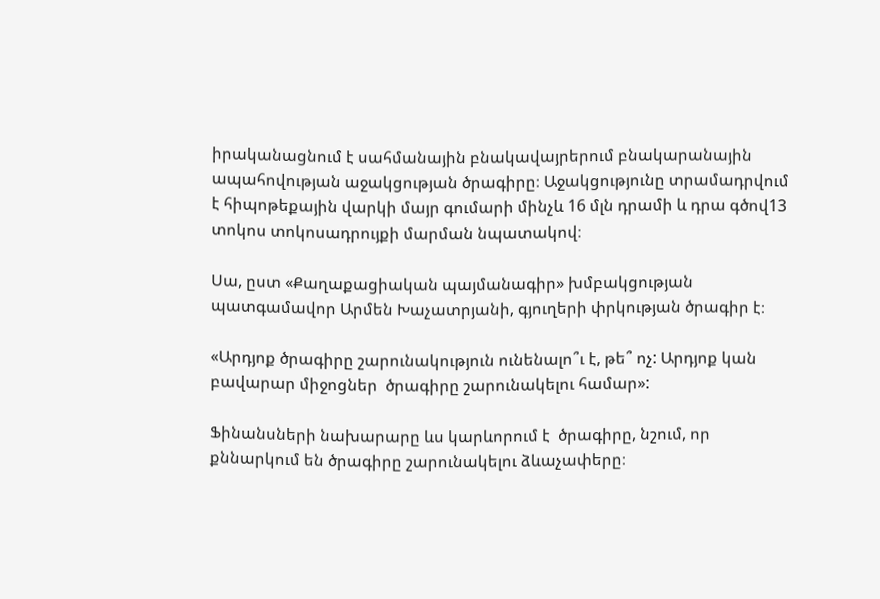իրականացնում է սահմանային բնակավայրերում բնակարանային ապահովության աջակցության ծրագիրը։ Աջակցությունը տրամադրվում է հիպոթեքային վարկի մայր գումարի մինչև 16 մլն դրամի և դրա գծով13 տոկոս տոկոսադրույքի մարման նպատակով։

Սա, ըստ «Քաղաքացիական պայմանագիր» խմբակցության պատգամավոր Արմեն Խաչատրյանի, գյուղերի փրկության ծրագիր է։

«Արդյոք ծրագիրը շարունակություն ունենալո՞ւ է, թե՞ ոչ: Արդյոք կան բավարար միջոցներ  ծրագիրը շարունակելու համար»:

Ֆինանսների նախարարը ևս կարևորում է  ծրագիրը, նշում, որ քննարկում են ծրագիրը շարունակելու ձևաչափերը։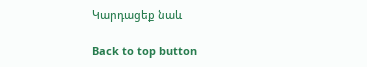Կարդացեք նաև

Back to top button